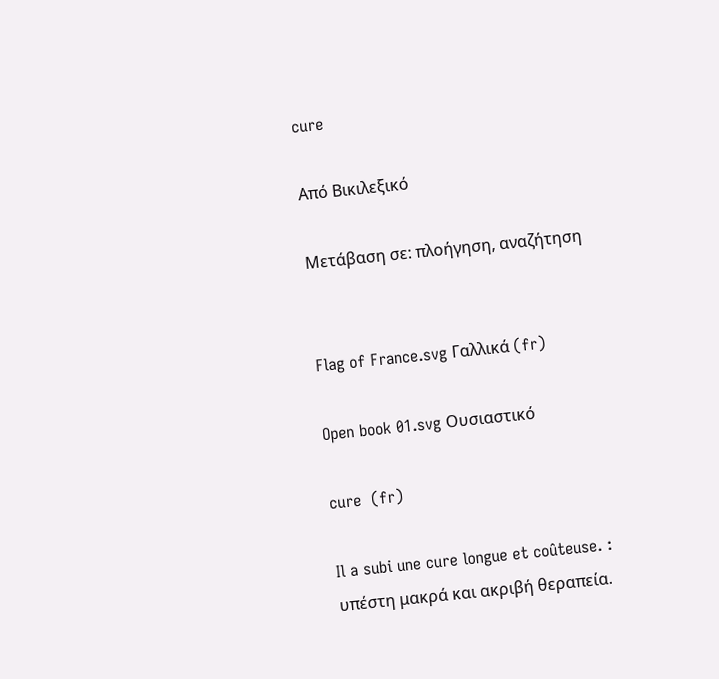cure

Από Βικιλεξικό

Μετάβαση σε: πλοήγηση, αναζήτηση


Flag of France.svg Γαλλικά (fr)

Open book 01.svg Ουσιαστικό

cure  (fr)

Il a subi une cure longue et coûteuse. : υπέστη μακρά και ακριβή θεραπεία.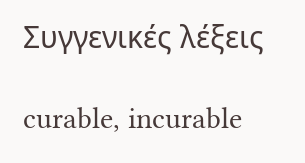Συγγενικές λέξεις

curable, incurable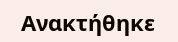Ανακτήθηκε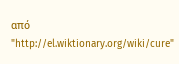από "http://el.wiktionary.org/wiki/cure"